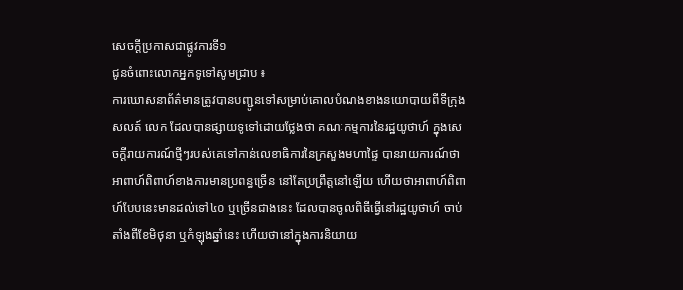សេចក្ដីប្រកាសជាផ្លូវការទី១
ជូនចំពោះលោកអ្នកទូទៅសូមជ្រាប ៖
ការឃោសនាព័ត៌មានត្រូវបានបញ្ជូនទៅសម្រាប់គោលបំណងខាងនយោបាយពីទីក្រុងសលត៍ លេក ដែលបានផ្សាយទូទៅដោយថ្លែងថា គណៈកម្មការនៃរដ្ឋយូថាហ៍ ក្នុងសេចក្ដីរាយការណ៍ថ្មីៗរបស់គេទៅកាន់លេខាធិការនៃក្រសួងមហាផ្ទៃ បានរាយការណ៍ថា អាពាហ៍ពិពាហ៍ខាងការមានប្រពន្ធច្រើន នៅតែប្រព្រឹត្តនៅឡើយ ហើយថាអាពាហ៍ពិពាហ៍បែបនេះមានដល់ទៅ៤០ ឬច្រើនជាងនេះ ដែលបានចូលពិធីធ្វើនៅរដ្ឋយូថាហ៍ ចាប់តាំងពីខែមិថុនា ឬកំឡុងឆ្នាំនេះ ហើយថានៅក្នុងការនិយាយ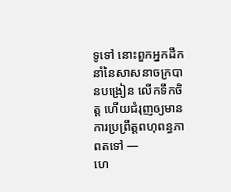ទូទៅ នោះពួកអ្នកដឹកនាំនៃសាសនាចក្របានបង្រៀន លើកទឹកចិត្ត ហើយជំរុញឲ្យមានការប្រព្រឹត្តពហុពន្ធភាពតទៅ —
ហេ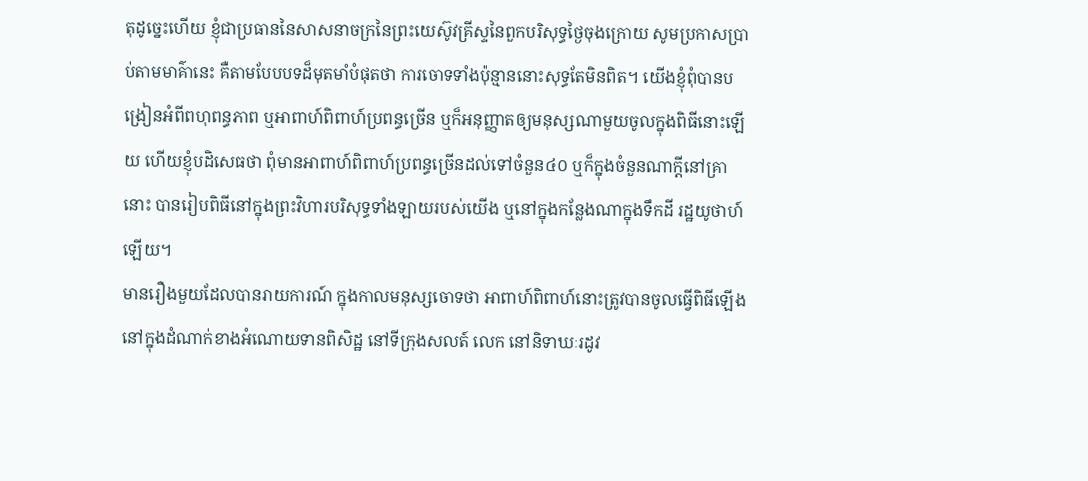តុដូច្នេះហើយ ខ្ញុំជាប្រធាននៃសាសនាចក្រនៃព្រះយេស៊ូវគ្រីស្ទនៃពួកបរិសុទ្ធថ្ងៃចុងក្រោយ សូមប្រកាសប្រាប់តាមមាគ៌ានេះ គឺតាមបែបបទដ៏មុតមាំបំផុតថា ការចោទទាំងប៉ុន្មាននោះសុទ្ធតែមិនពិត។ យើងខ្ញុំពុំបានបង្រៀនអំពីពហុពន្ធភាព ឬអាពាហ៍ពិពាហ៍ប្រពន្ធច្រើន ឬក៏អនុញ្ញាតឲ្យមនុស្សណាមួយចូលក្នុងពិធីនោះឡើយ ហើយខ្ញុំបដិសេធថា ពុំមានអាពាហ៍ពិពាហ៍ប្រពន្ធច្រើនដល់ទៅចំនួន៤០ ឬក៏ក្នុងចំនួនណាក្ដីនៅគ្រានោះ បានរៀបពិធីនៅក្នុងព្រះវិហារបរិសុទ្ធទាំងឡាយរបស់យើង ឬនៅក្នុងកន្លែងណាក្នុងទឹកដី រដ្ឋយូថាហ៍ឡើយ។
មានរឿងមួយដែលបានរាយការណ៍ ក្នុងកាលមនុស្សចោទថា អាពាហ៍ពិពាហ៍នោះត្រូវបានចូលធ្វើពិធីឡើងនៅក្នុងដំណាក់ខាងអំណោយទានពិសិដ្ឋ នៅទីក្រុងសលត៍ លេក នៅនិទាឃៈរដូវ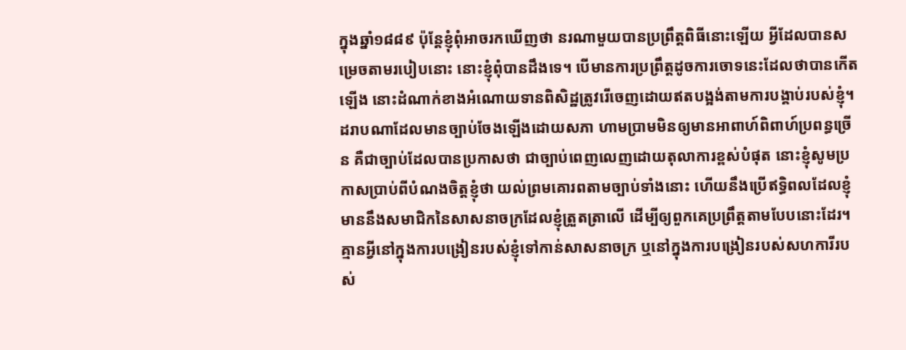ក្នុងឆ្នាំ១៨៨៩ ប៉ុន្តែខ្ញុំពុំអាចរកឃើញថា នរណាមួយបានប្រព្រឹត្តពិធីនោះឡើយ អ្វីដែលបានសម្រេចតាមរបៀបនោះ នោះខ្ញុំពុំបានដឹងទេ។ បើមានការប្រព្រឹត្តដូចការចោទនេះដែលថាបានកើតឡើង នោះដំណាក់ខាងអំណោយទានពិសិដ្ឋត្រូវរើចេញដោយឥតបង្អង់តាមការបង្គាប់របស់ខ្ញុំ។
ដរាបណាដែលមានច្បាប់ចែងឡើងដោយសភា ហាមប្រាមមិនឲ្យមានអាពាហ៍ពិពាហ៍ប្រពន្ធច្រើន គឺជាច្បាប់ដែលបានប្រកាសថា ជាច្បាប់ពេញលេញដោយតុលាការខ្ពស់បំផុត នោះខ្ញុំសូមប្រកាសប្រាប់ពីបំណងចិត្តខ្ញុំថា យល់ព្រមគោរពតាមច្បាប់ទាំងនោះ ហើយនឹងប្រើឥទ្ធិពលដែលខ្ញុំមាននឹងសមាជិកនៃសាសនាចក្រដែលខ្ញុំត្រួតត្រាលើ ដើម្បីឲ្យពួកគេប្រព្រឹត្តតាមបែបនោះដែរ។
គ្មានអ្វីនៅក្នុងការបង្រៀនរបស់ខ្ញុំទៅកាន់សាសនាចក្រ ឬនៅក្នុងការបង្រៀនរបស់សហការីរបស់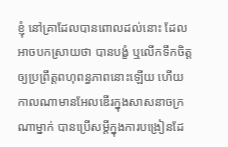ខ្ញុំ នៅគ្រាដែលបានពោលដល់នោះ ដែលអាចបកស្រាយថា បានបង្ខំ ឬលើកទឹកចិត្តឲ្យប្រព្រឹត្តពហុពន្ធភាពនោះឡើយ ហើយកាលណាមានអែលឌើរក្នុងសាសនាចក្រណាម្នាក់ បានប្រើសម្ដីក្នុងការបង្រៀនដែ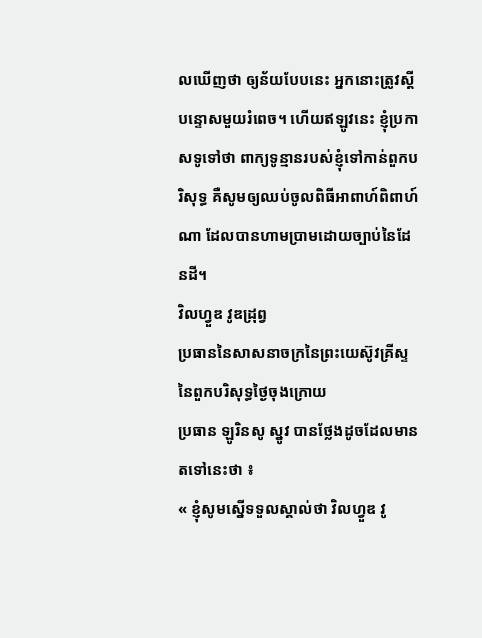លឃើញថា ឲ្យន័យបែបនេះ អ្នកនោះត្រូវស្ដីបន្ទោសមួយរំពេច។ ហើយឥឡូវនេះ ខ្ញុំប្រកាសទូទៅថា ពាក្យទូន្មានរបស់ខ្ញុំទៅកាន់ពួកបរិសុទ្ធ គឺសូមឲ្យឈប់ចូលពិធីអាពាហ៍ពិពាហ៍ណា ដែលបានហាមប្រាមដោយច្បាប់នៃដែនដី។
វិលហ្វួឌ វូឌដ្រុព្វ
ប្រធាននៃសាសនាចក្រនៃព្រះយេស៊ូវគ្រីស្ទ
នៃពួកបរិសុទ្ធថ្ងៃចុងក្រោយ
ប្រធាន ឡូរិនសូ ស្នូវ បានថ្លែងដូចដែលមានតទៅនេះថា ៖
« ខ្ញុំសូមស្នើទទួលស្គាល់ថា វិលហ្វួឌ វូ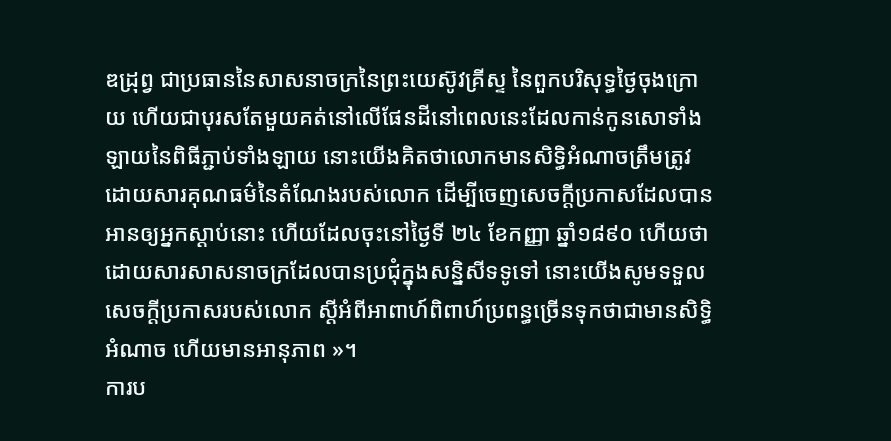ឌដ្រុព្វ ជាប្រធាននៃសាសនាចក្រនៃព្រះយេស៊ូវគ្រីស្ទ នៃពួកបរិសុទ្ធថ្ងៃចុងក្រោយ ហើយជាបុរសតែមួយគត់នៅលើផែនដីនៅពេលនេះដែលកាន់កូនសោទាំងឡាយនៃពិធីភ្ជាប់ទាំងឡាយ នោះយើងគិតថាលោកមានសិទ្ធិអំណាចត្រឹមត្រូវ ដោយសារគុណធម៌នៃតំណែងរបស់លោក ដើម្បីចេញសេចក្ដីប្រកាសដែលបានអានឲ្យអ្នកស្ដាប់នោះ ហើយដែលចុះនៅថ្ងៃទី ២៤ ខែកញ្ញា ឆ្នាំ១៨៩០ ហើយថា ដោយសារសាសនាចក្រដែលបានប្រជុំក្នុងសន្និសីទទូទៅ នោះយើងសូមទទួលសេចក្ដីប្រកាសរបស់លោក ស្ដីអំពីអាពាហ៍ពិពាហ៍ប្រពន្ធច្រើនទុកថាជាមានសិទ្ធិអំណាច ហើយមានអានុភាព »។
ការប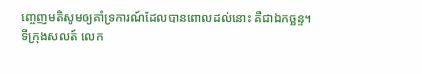ញ្ចេញមតិសូមឲ្យគាំទ្រការណ៍ដែលបានពោលដល់នោះ គឺជាឯកច្ឆន្ទ។
ទីក្រុងសលត៍ លេក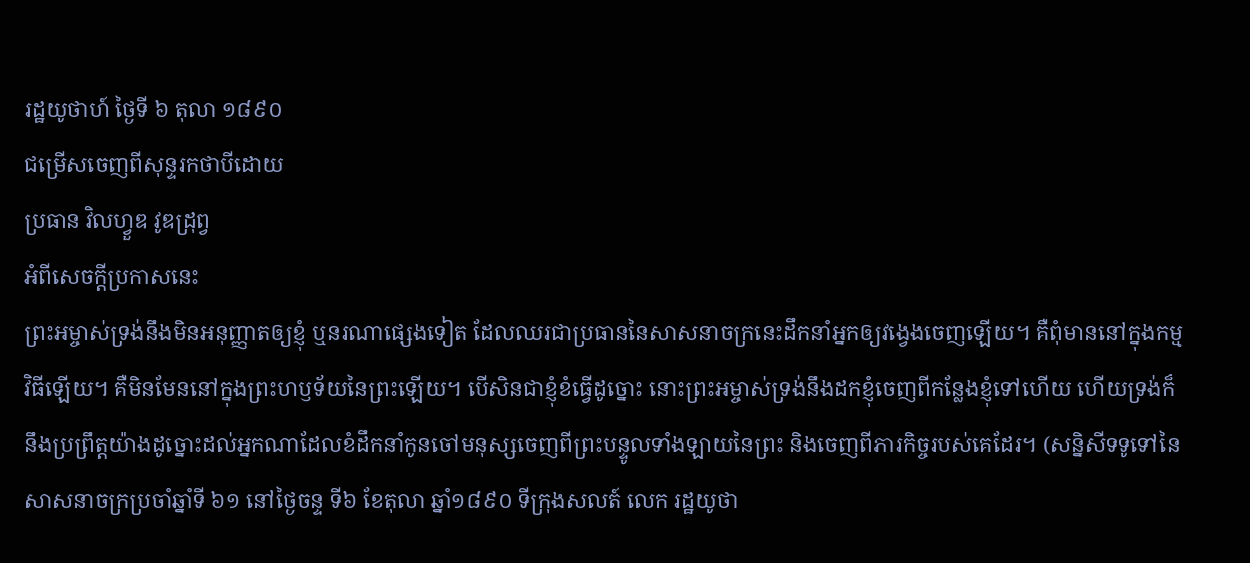រដ្ឋយូថាហ៍ ថ្ងៃទី ៦ តុលា ១៨៩០
ជម្រើសចេញពីសុន្ទរកថាបីដោយ
ប្រធាន វិលហ្វួឌ វូឌដ្រុព្វ
អំពីសេចក្ដីប្រកាសនេះ
ព្រះអម្ចាស់ទ្រង់នឹងមិនអនុញ្ញាតឲ្យខ្ញុំ ឬនរណាផ្សេងទៀត ដែលឈរជាប្រធាននៃសាសនាចក្រនេះដឹកនាំអ្នកឲ្យវង្វេងចេញឡើយ។ គឺពុំមាននៅក្នុងកម្មវិធីឡើយ។ គឺមិនមែននៅក្នុងព្រះហឫទ័យនៃព្រះឡើយ។ បើសិនជាខ្ញុំខំធ្វើដូច្នោះ នោះព្រះអម្ចាស់ទ្រង់នឹងដកខ្ញុំចេញពីកន្លែងខ្ញុំទៅហើយ ហើយទ្រង់ក៏នឹងប្រព្រឹត្តយ៉ាងដូច្នោះដល់អ្នកណាដែលខំដឹកនាំកូនចៅមនុស្សចេញពីព្រះបន្ទូលទាំងឡាយនៃព្រះ និងចេញពីភារកិច្ចរបស់គេដែរ។ (សន្និសីទទូទៅនៃសាសនាចក្រប្រចាំឆ្នាំទី ៦១ នៅថ្ងៃចន្ទ ទី៦ ខែតុលា ឆ្នាំ១៨៩០ ទីក្រុងសលត៍ លេក រដ្ឋយូថា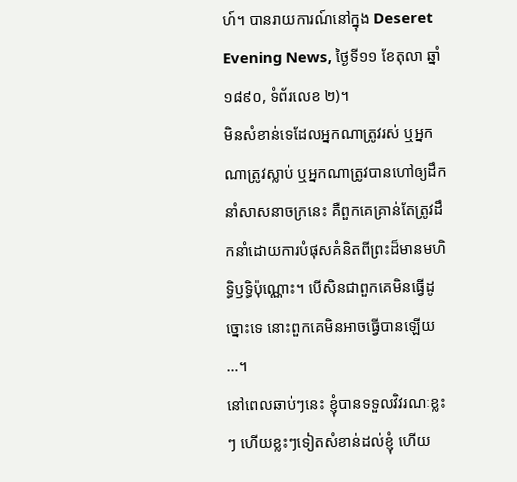ហ៍។ បានរាយការណ៍នៅក្នុង Deseret Evening News, ថ្ងៃទី១១ ខែតុលា ឆ្នាំ១៨៩០, ទំព័រលេខ ២)។
មិនសំខាន់ទេដែលអ្នកណាត្រូវរស់ ឬអ្នកណាត្រូវស្លាប់ ឬអ្នកណាត្រូវបានហៅឲ្យដឹកនាំសាសនាចក្រនេះ គឺពួកគេគ្រាន់តែត្រូវដឹកនាំដោយការបំផុសគំនិតពីព្រះដ៏មានមហិទ្ធិឫទ្ធិប៉ុណ្ណោះ។ បើសិនជាពួកគេមិនធ្វើដូច្នោះទេ នោះពួកគេមិនអាចធ្វើបានឡើយ …។
នៅពេលឆាប់ៗនេះ ខ្ញុំបានទទួលវិវរណៈខ្លះៗ ហើយខ្លះៗទៀតសំខាន់ដល់ខ្ញុំ ហើយ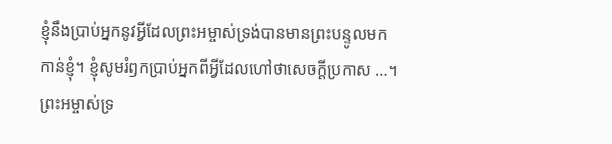ខ្ញុំនឹងប្រាប់អ្នកនូវអ្វីដែលព្រះអម្ចាស់ទ្រង់បានមានព្រះបន្ទូលមកកាន់ខ្ញុំ។ ខ្ញុំសូមរំឭកប្រាប់អ្នកពីអ្វីដែលហៅថាសេចក្ដីប្រកាស …។
ព្រះអម្ចាស់ទ្រ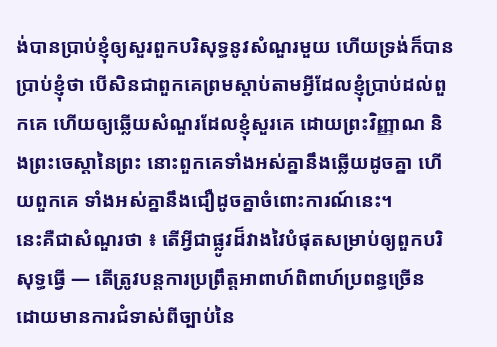ង់បានប្រាប់ខ្ញុំឲ្យសួរពួកបរិសុទ្ធនូវសំណួរមួយ ហើយទ្រង់ក៏បានប្រាប់ខ្ញុំថា បើសិនជាពួកគេព្រមស្ដាប់តាមអ្វីដែលខ្ញុំប្រាប់ដល់ពួកគេ ហើយឲ្យឆ្លើយសំណួរដែលខ្ញុំសួរគេ ដោយព្រះវិញ្ញាណ និងព្រះចេស្ដានៃព្រះ នោះពួកគេទាំងអស់គ្នានឹងឆ្លើយដូចគ្នា ហើយពួកគេ ទាំងអស់គ្នានឹងជឿដូចគ្នាចំពោះការណ៍នេះ។
នេះគឺជាសំណួរថា ៖ តើអ្វីជាផ្លូវដ៏វាងវៃបំផុតសម្រាប់ឲ្យពួកបរិសុទ្ធធ្វើ — តើត្រូវបន្តការប្រព្រឹត្តអាពាហ៍ពិពាហ៍ប្រពន្ធច្រើន ដោយមានការជំទាស់ពីច្បាប់នៃ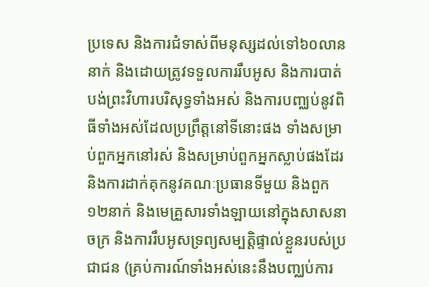ប្រទេស និងការជំទាស់ពីមនុស្សដល់ទៅ៦០លាននាក់ និងដោយត្រូវទទួលការរឹបអូស និងការបាត់បង់ព្រះវិហារបរិសុទ្ធទាំងអស់ និងការបញ្ឈប់នូវពិធីទាំងអស់ដែលប្រព្រឹត្តនៅទីនោះផង ទាំងសម្រាប់ពួកអ្នកនៅរស់ និងសម្រាប់ពួកអ្នកស្លាប់ផងដែរ និងការដាក់គុកនូវគណៈប្រធានទីមួយ និងពួក១២នាក់ និងមេគ្រួសារទាំងឡាយនៅក្នុងសាសនាចក្រ និងការរឹបអូសទ្រព្យសម្បត្តិផ្ទាល់ខ្លួនរបស់ប្រជាជន (គ្រប់ការណ៍ទាំងអស់នេះនឹងបញ្ឈប់ការ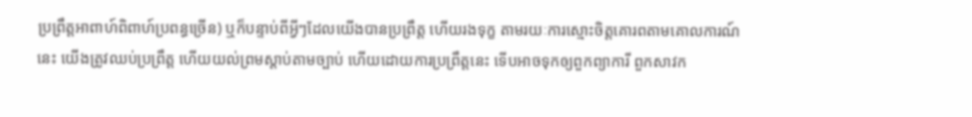ប្រព្រឹត្តអាពាហ៍ពិពាហ៍ប្រពន្ធច្រើន) ឬក៏បន្ទាប់ពីអ្វីៗដែលយើងបានប្រព្រឹត្ត ហើយរងទុក្ខ តាមរយៈការស្មោះចិត្តគោរពតាមគោលការណ៍នេះ យើងត្រូវឈប់ប្រព្រឹត្ត ហើយយល់ព្រមស្ដាប់តាមច្បាប់ ហើយដោយការប្រព្រឹត្តនេះ ទើបអាចទុកឲ្យពួកព្យាការី ពួកសាវក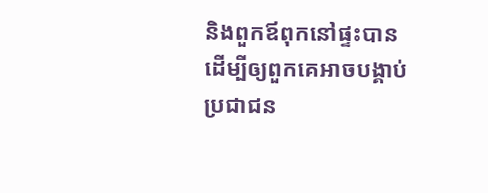និងពួកឪពុកនៅផ្ទះបាន ដើម្បីឲ្យពួកគេអាចបង្គាប់ប្រជាជន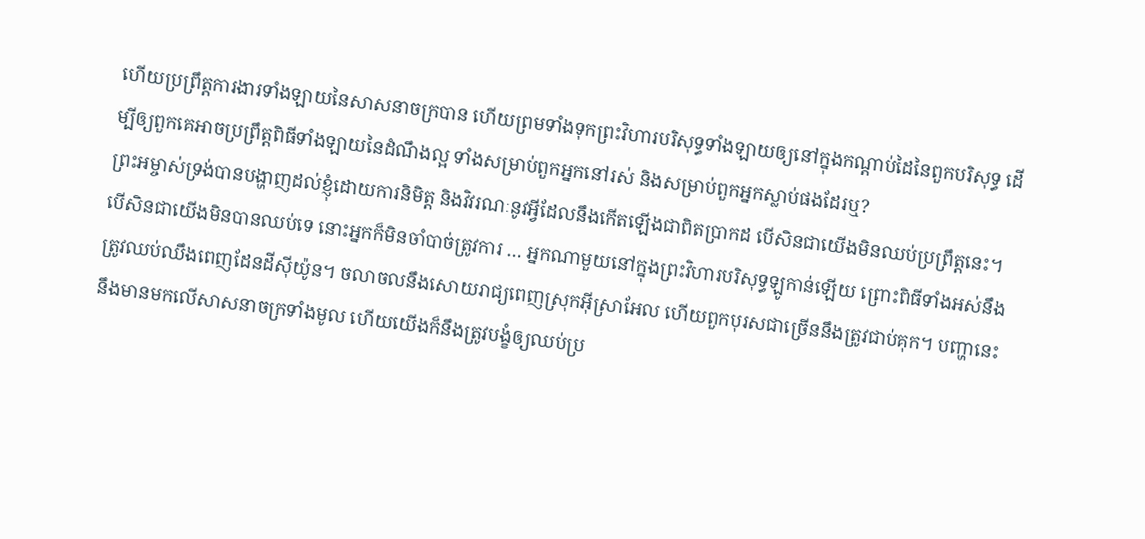ហើយប្រព្រឹត្តការងារទាំងឡាយនៃសាសនាចក្របាន ហើយព្រមទាំងទុកព្រះវិហារបរិសុទ្ធទាំងឡាយឲ្យនៅក្នុងកណ្ដាប់ដៃនៃពួកបរិសុទ្ធ ដើម្បីឲ្យពួកគេអាចប្រព្រឹត្តពិធីទាំងឡាយនៃដំណឹងល្អ ទាំងសម្រាប់ពួកអ្នកនៅរស់ និងសម្រាប់ពួកអ្នកស្លាប់ផងដែរឬ?
ព្រះអម្ចាស់ទ្រង់បានបង្ហាញដល់ខ្ញុំដោយការនិមិត្ត និងវិវរណៈនូវអ្វីដែលនឹងកើតឡើងជាពិតប្រាកដ បើសិនជាយើងមិនឈប់ប្រព្រឹត្តនេះ។ បើសិនជាយើងមិនបានឈប់ទេ នោះអ្នកក៏មិនចាំបាច់ត្រូវការ … អ្នកណាមួយនៅក្នុងព្រះវិហារបរិសុទ្ធឡូកាន់ឡើយ ព្រោះពិធីទាំងអស់នឹង ត្រូវឈប់ឈឹងពេញដែនដីស៊ីយ៉ូន។ ចលាចលនឹងសោយរាជ្យពេញស្រុកអ៊ីស្រាអែល ហើយពួកបុរសជាច្រើននឹងត្រូវជាប់គុក។ បញ្ហានេះនឹងមានមកលើសាសនាចក្រទាំងមូល ហើយយើងក៏នឹងត្រូវបង្ខំឲ្យឈប់ប្រ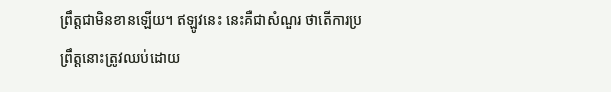ព្រឹត្តជាមិនខានឡើយ។ ឥឡូវនេះ នេះគឺជាសំណួរ ថាតើការប្រព្រឹត្តនោះត្រូវឈប់ដោយ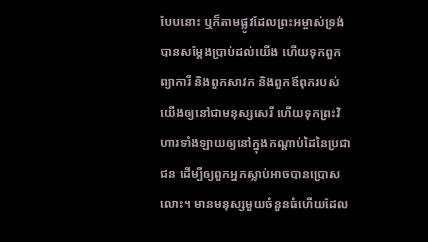បែបនោះ ឬក៏តាមផ្លូវដែលព្រះអម្ចាស់ទ្រង់បានសម្ដែងប្រាប់ដល់យើង ហើយទុកពួកព្យាការី និងពួកសាវក និងពួកឪពុករបស់យើងឲ្យនៅជាមនុស្សសេរី ហើយទុកព្រះវិហារទាំងឡាយឲ្យនៅក្នុងកណ្ដាប់ដៃនៃប្រជាជន ដើម្បីឲ្យពួកអ្នកស្លាប់អាចបានប្រោសលោះ។ មានមនុស្សមួយចំនួនធំហើយដែល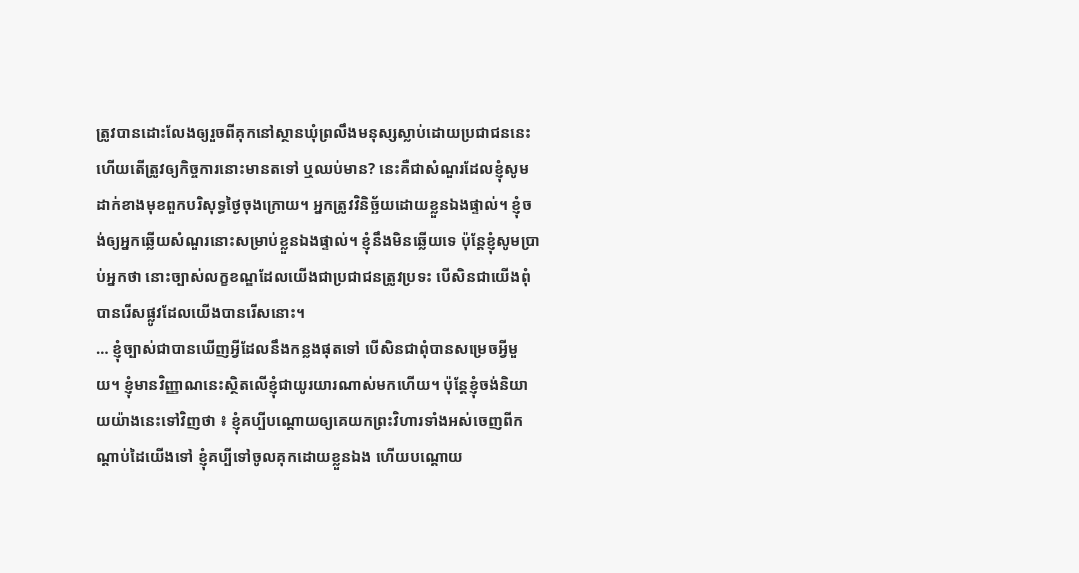ត្រូវបានដោះលែងឲ្យរួចពីគុកនៅស្ថានឃុំព្រលឹងមនុស្សស្លាប់ដោយប្រជាជននេះ ហើយតើត្រូវឲ្យកិច្ចការនោះមានតទៅ ឬឈប់មាន? នេះគឺជាសំណួរដែលខ្ញុំសូមដាក់ខាងមុខពួកបរិសុទ្ធថ្ងៃចុងក្រោយ។ អ្នកត្រូវវិនិច្ឆ័យដោយខ្លួនឯងផ្ទាល់។ ខ្ញុំចង់ឲ្យអ្នកឆ្លើយសំណួរនោះសម្រាប់ខ្លួនឯងផ្ទាល់។ ខ្ញុំនឹងមិនឆ្លើយទេ ប៉ុន្តែខ្ញុំសូមប្រាប់អ្នកថា នោះច្បាស់លក្ខខណ្ឌដែលយើងជាប្រជាជនត្រូវប្រទះ បើសិនជាយើងពុំបានរើសផ្លូវដែលយើងបានរើសនោះ។
… ខ្ញុំច្បាស់ជាបានឃើញអ្វីដែលនឹងកន្លងផុតទៅ បើសិនជាពុំបានសម្រេចអ្វីមួយ។ ខ្ញុំមានវិញ្ញាណនេះស្ថិតលើខ្ញុំជាយូរយារណាស់មកហើយ។ ប៉ុន្តែខ្ញុំចង់និយាយយ៉ាងនេះទៅវិញថា ៖ ខ្ញុំគប្បីបណ្ដោយឲ្យគេយកព្រះវិហារទាំងអស់ចេញពីកណ្ដាប់ដៃយើងទៅ ខ្ញុំគប្បីទៅចូលគុកដោយខ្លួនឯង ហើយបណ្ដោយ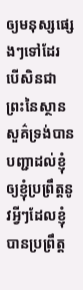ឲ្យមនុស្សផ្សេងៗទៅដែរ បើសិនជាព្រះនៃស្ថានសួគ៌ទ្រង់បានបញ្ជាដល់ខ្ញុំឲ្យខ្ញុំប្រព្រឹត្តនូវអ្វីៗដែលខ្ញុំបានប្រព្រឹត្ត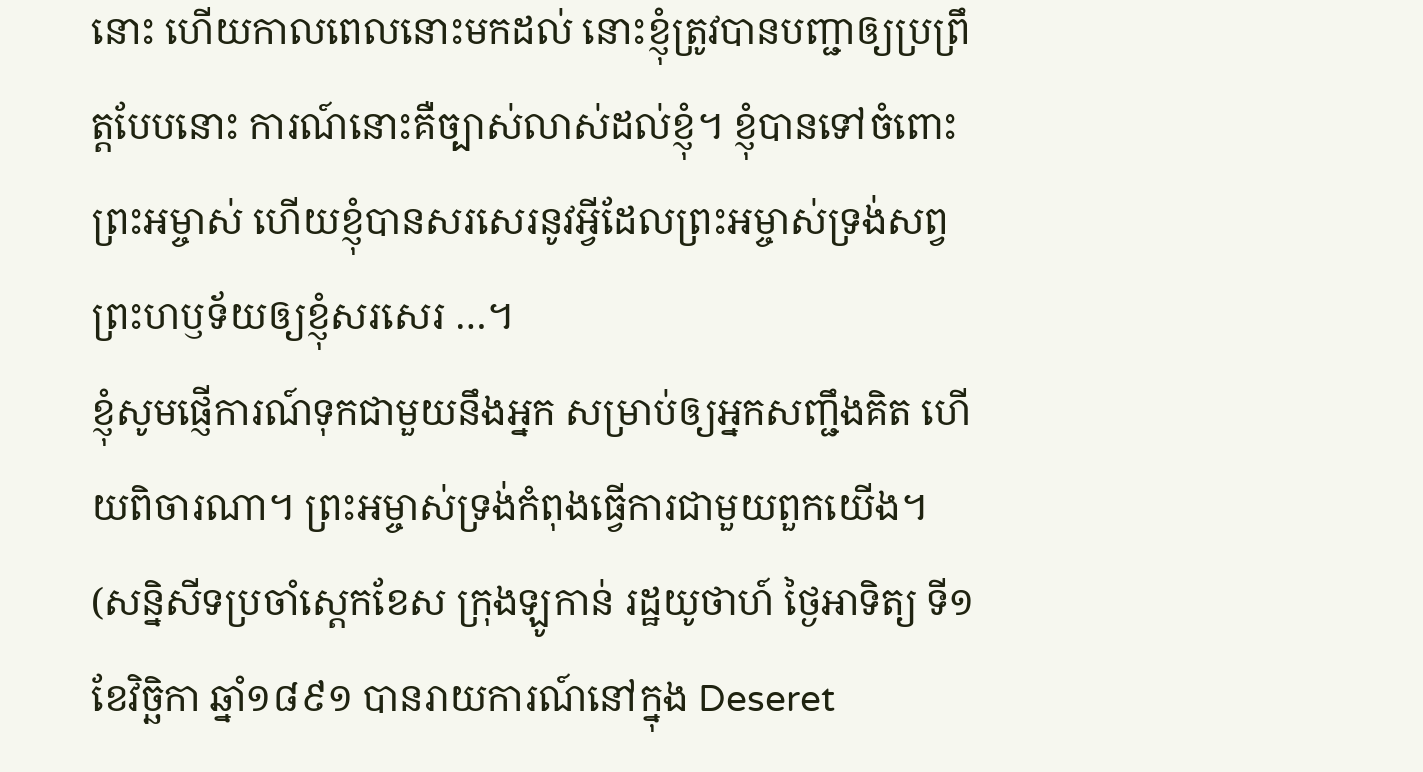នោះ ហើយកាលពេលនោះមកដល់ នោះខ្ញុំត្រូវបានបញ្ជាឲ្យប្រព្រឹត្តបែបនោះ ការណ៍នោះគឺច្បាស់លាស់ដល់ខ្ញុំ។ ខ្ញុំបានទៅចំពោះព្រះអម្ចាស់ ហើយខ្ញុំបានសរសេរនូវអ្វីដែលព្រះអម្ចាស់ទ្រង់សព្វព្រះហឫទ័យឲ្យខ្ញុំសរសេរ …។
ខ្ញុំសូមផ្ញើការណ៍ទុកជាមួយនឹងអ្នក សម្រាប់ឲ្យអ្នកសញ្ជឹងគិត ហើយពិចារណា។ ព្រះអម្ចាស់ទ្រង់កំពុងធ្វើការជាមួយពួកយើង។ (សន្និសីទប្រចាំស្តេកខែស ក្រុងឡូកាន់ រដ្ឋយូថាហ៍ ថ្ងៃអាទិត្យ ទី១ ខែវិច្ឆិកា ឆ្នាំ១៨៩១ បានរាយការណ៍នៅក្នុង Deseret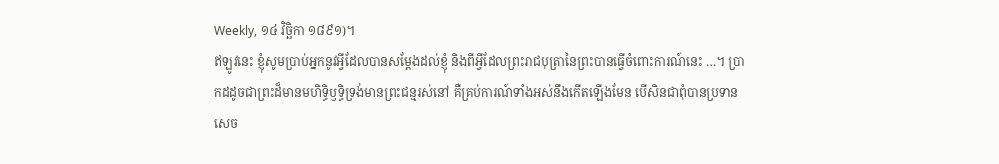Weekly, ១៤ វិច្ឆិកា ១៨៩១)។
ឥឡូវនេះ ខ្ញុំសូមប្រាប់អ្នកនូវអ្វីដែលបានសម្ដែងដល់ខ្ញុំ និងពីអ្វីដែលព្រះរាជបុត្រានៃព្រះបានធ្វើចំពោះការណ៍នេះ …។ ប្រាកដដូចជាព្រះដ៏មានមហិទ្ធិឫទ្ធិទ្រង់មានព្រះជន្មរស់នៅ គឺគ្រប់ការណ៍ទាំងអស់នឹងកើតឡើងមែន បើសិនជាពុំបានប្រទានសេច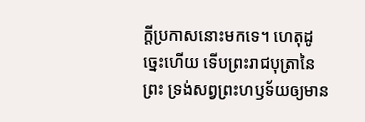ក្ដីប្រកាសនោះមកទេ។ ហេតុដូច្នេះហើយ ទើបព្រះរាជបុត្រានៃព្រះ ទ្រង់សព្វព្រះហឫទ័យឲ្យមាន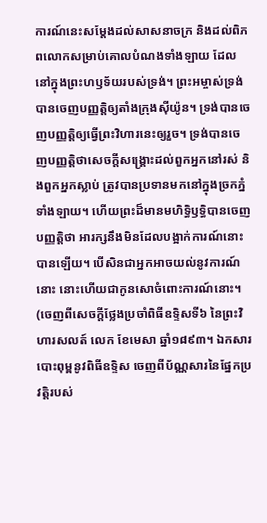ការណ៍នេះសម្ដែងដល់សាសនាចក្រ និងដល់ពិភពលោកសម្រាប់គោលបំណងទាំងឡាយ ដែលនៅក្នុងព្រះហឫទ័យរបស់ទ្រង់។ ព្រះអម្ចាស់ទ្រង់បានចេញបញ្ញត្តិឲ្យតាំងក្រុងស៊ីយ៉ូន។ ទ្រង់បានចេញបញ្ញត្តិឲ្យធ្វើព្រះវិហារនេះឲ្យរួច។ ទ្រង់បានចេញបញ្ញត្តិថាសេចក្ដីសង្គ្រោះដល់ពួកអ្នកនៅរស់ និងពួកអ្នកស្លាប់ ត្រូវបានប្រទានមកនៅក្នុងច្រកភ្នំទាំងឡាយ។ ហើយព្រះដ៏មានមហិទ្ធិឫទ្ធិបានចេញបញ្ញត្តិថា អារក្សនឹងមិនដែលបង្អាក់ការណ៍នោះបានឡើយ។ បើសិនជាអ្នកអាចយល់នូវការណ៍នោះ នោះហើយជាកូនសោចំពោះការណ៍នោះ។ (ចេញពីសេចក្ដីថ្លែងប្រចាំពិធីឧទ្ទិសទី៦ នៃព្រះវិហារសលត៍ លេក ខែមេសា ឆ្នាំ១៨៩៣។ ឯកសារបោះពុម្ពនូវពិធីឧទ្ទិស ចេញពីប័ណ្ណសារនៃផ្នែកប្រវត្តិរបស់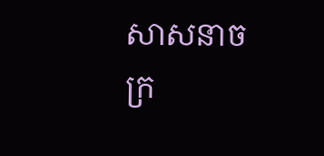សាសនាចក្រ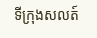ទីក្រុងសលត៍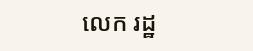លេក រដ្ឋ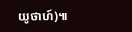យូថាហ៍)៕